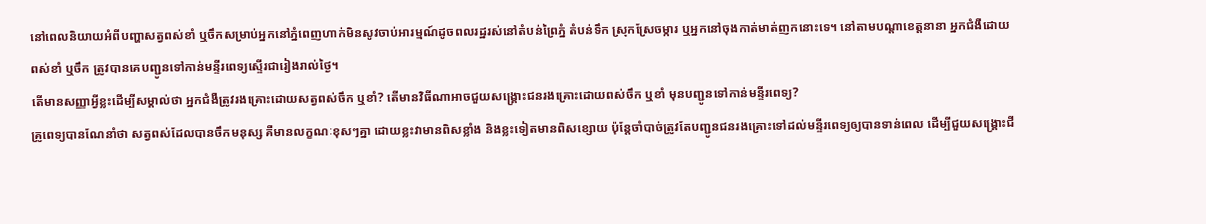នៅពេលនិយាយអំពីបញ្ហាសត្វពស់ខាំ ឬចឹកសម្រាប់អ្នកនៅភ្នំពេញហាក់មិនសូវចាប់អារម្មណ៍ដូចពលរដ្ឋរស់នៅតំបន់ព្រៃភ្នំ តំបន់ទឹក ស្រុកស្រែចម្ការ ឬអ្នកនៅចុងកាត់មាត់ញកនោះទេ។ នៅតាមបណ្ដាខេត្តនានា អ្នកជំងឺដោយពស់ខាំ ឬចឹក ត្រូវបានគេបញ្ជូនទៅកាន់មន្ទីរពេទ្យស្ទើរជារៀងរាល់ថ្ងៃ។
តើមានសញ្ញាអ្វីខ្លះដើម្បីសម្គាល់ថា អ្នកជំងឺត្រូវរងគ្រោះដោយសត្វពស់ចឹក ឬខាំ? តើមានវិធីណាអាចជួយសង្គ្រោះជនរងគ្រោះដោយពស់ចឹក ឬខាំ មុនបញ្ជូនទៅកាន់មន្ទីរពេទ្យ?
គ្រូពេទ្យបានណែនាំថា សត្វពស់ដែលបានចឹកមនុស្ស គឺមានលក្ខណៈខុសៗគ្នា ដោយខ្លះវាមានពិសខ្លាំង និងខ្លះទៀតមានពិសខ្សោយ ប៉ុន្តែចាំបាច់ត្រូវតែបញ្ជូនជនរងគ្រោះទៅដល់មន្ទីរពេទ្យឲ្យបានទាន់ពេល ដើម្បីជួយសង្គ្រោះជី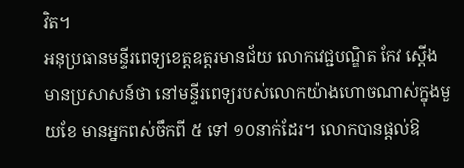វិត។
អនុប្រធានមន្ទីរពេទ្យខេត្តឧត្ដរមានជ័យ លោកវេជ្ជបណ្ឌិត កែវ ស្ដើង មានប្រសាសន៍ថា នៅមន្ទីរពេទ្យរបស់លោកយ៉ាងហោចណាស់ក្នុងមួយខែ មានអ្នកពស់ចឹកពី ៥ ទៅ ១០នាក់ដែរ។ លោកបានផ្ដល់ឱ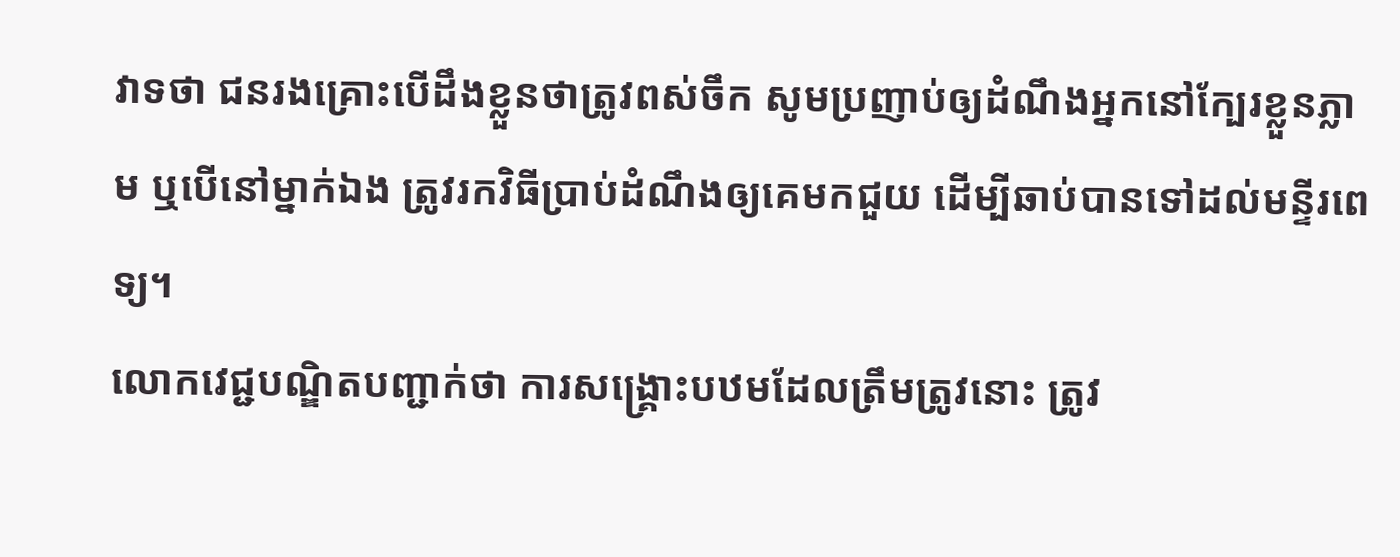វាទថា ជនរងគ្រោះបើដឹងខ្លួនថាត្រូវពស់ចឹក សូមប្រញាប់ឲ្យដំណឹងអ្នកនៅក្បែរខ្លួនភ្លាម ឬបើនៅម្នាក់ឯង ត្រូវរកវិធីប្រាប់ដំណឹងឲ្យគេមកជួយ ដើម្បីឆាប់បានទៅដល់មន្ទីរពេទ្យ។
លោកវេជ្ជបណ្ឌិតបញ្ជាក់ថា ការសង្គ្រោះបឋមដែលត្រឹមត្រូវនោះ ត្រូវ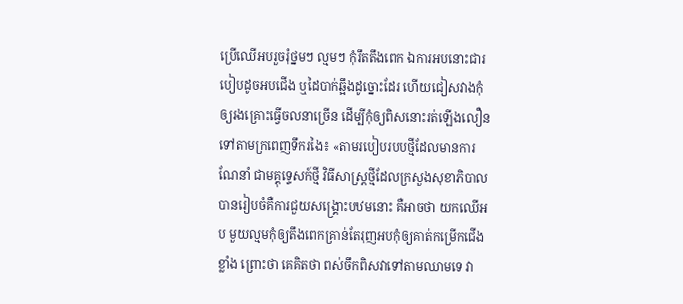ប្រើឈើអបរួចរុំថ្នមៗ ល្មមៗ កុំរឹតតឹងពេក ឯការអបនោះជារបៀបដូចអបជើង ឬដៃបាក់ឆ្អឹងដូច្នោះដែរ ហើយជៀសវាងកុំឲ្យរងគ្រោះធ្វើចលនាច្រើន ដើម្បីកុំឲ្យពិសនោះរត់ឡើងលឿនទៅតាមក្រពេញទឹករងៃ៖ «តាមរបៀបរបបថ្មីដែលមានការណែនាំ ជាមគ្គុទ្ទេសក៍ថ្មី វិធីសាស្ត្រថ្មីដែលក្រសួងសុខាភិបាល បានរៀបចំគឺការជួយសង្គ្រោះបឋមនោះ គឺអាចថា យកឈើអប មួយល្មមកុំឲ្យតឹងពេកគ្រាន់តែរុញអបកុំឲ្យគាត់កម្រើកជើងខ្លាំង ព្រោះថា គេគិតថា ពស់ចឹកពិសវាទៅតាមឈាមទេ វា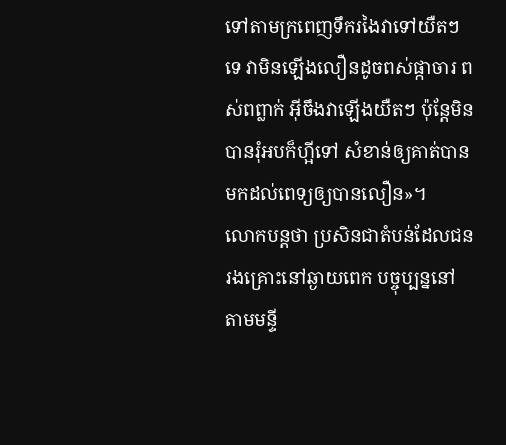ទៅតាមក្រពេញទឹករងៃវាទៅយឺតៗទេ វាមិនឡើងលឿនដូចពស់ផ្កាចារ ពស់ពព្លាក់ អ៊ីចឹងវាឡើងយឺតៗ ប៉ុន្តែមិនបានរុំអបក៏ហ្អីទៅ សំខាន់ឲ្យគាត់បានមកដល់ពេទ្យឲ្យបានលឿន»។
លោកបន្តថា ប្រសិនជាតំបន់ដែលជនរងគ្រោះនៅឆ្ងាយពេក បច្ចុប្បន្ននៅតាមមន្ទី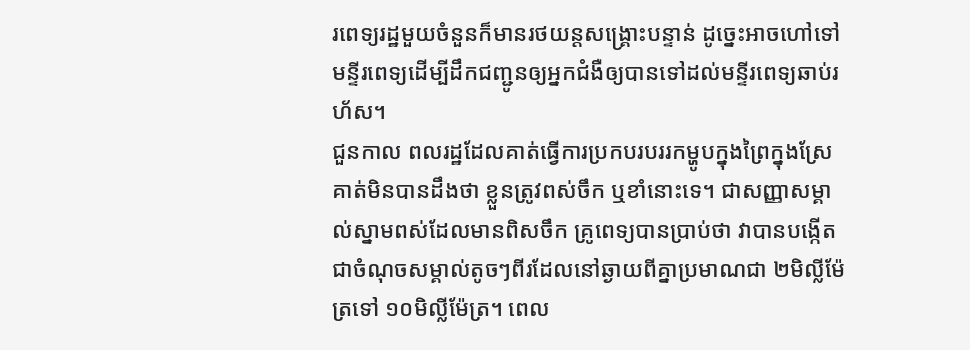រពេទ្យរដ្ឋមួយចំនួនក៏មានរថយន្តសង្គ្រោះបន្ទាន់ ដូច្នេះអាចហៅទៅមន្ទីរពេទ្យដើម្បីដឹកជញ្ជូនឲ្យអ្នកជំងឺឲ្យបានទៅដល់មន្ទីរពេទ្យឆាប់រហ័ស។
ជួនកាល ពលរដ្ឋដែលគាត់ធ្វើការប្រកបរបររកម្ហូបក្នុងព្រៃក្នុងស្រែ គាត់មិនបានដឹងថា ខ្លួនត្រូវពស់ចឹក ឬខាំនោះទេ។ ជាសញ្ញាសម្គាល់ស្នាមពស់ដែលមានពិសចឹក គ្រូពេទ្យបានប្រាប់ថា វាបានបង្កើតជាចំណុចសម្គាល់តូចៗពីរដែលនៅឆ្ងាយពីគ្នាប្រមាណជា ២មិល្លីម៉ែត្រទៅ ១០មិល្លីម៉ែត្រ។ ពេល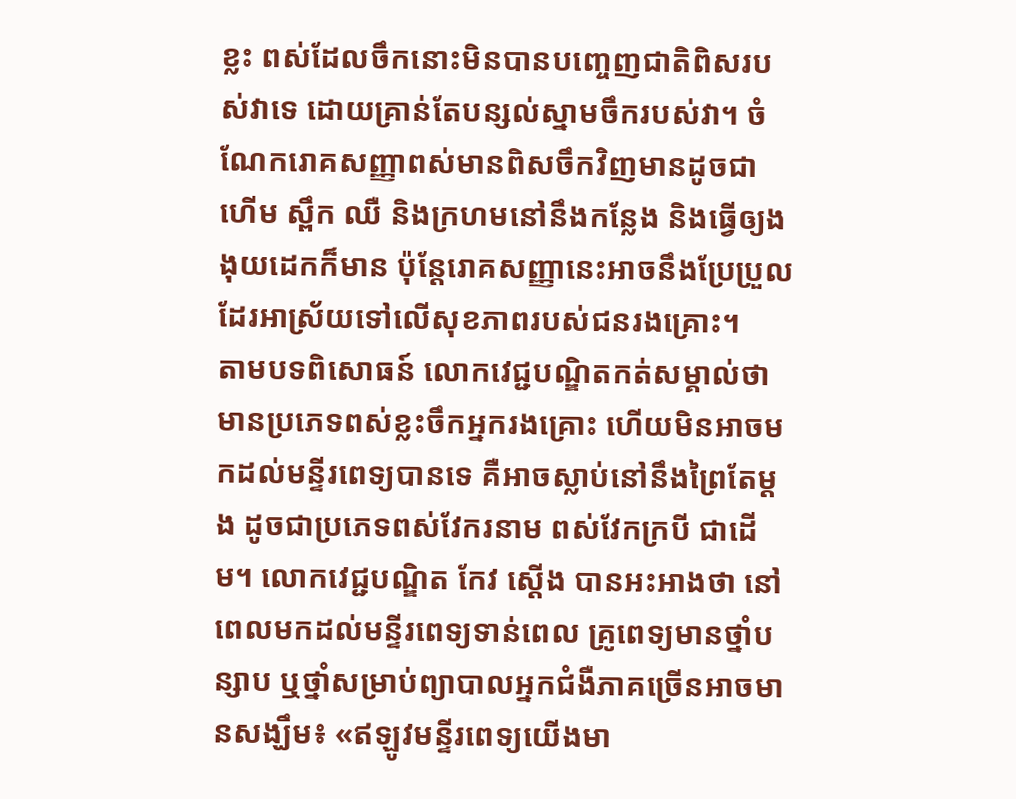ខ្លះ ពស់ដែលចឹកនោះមិនបានបញ្ចេញជាតិពិសរបស់វាទេ ដោយគ្រាន់តែបន្សល់ស្នាមចឹករបស់វា។ ចំណែករោគសញ្ញាពស់មានពិសចឹកវិញមានដូចជា ហើម ស្ពឹក ឈឺ និងក្រហមនៅនឹងកន្លែង និងធ្វើឲ្យងងុយដេកក៏មាន ប៉ុន្តែរោគសញ្ញានេះអាចនឹងប្រែប្រួលដែរអាស្រ័យទៅលើសុខភាពរបស់ជនរងគ្រោះ។
តាមបទពិសោធន៍ លោកវេជ្ជបណ្ឌិតកត់សម្គាល់ថា មានប្រភេទពស់ខ្លះចឹកអ្នករងគ្រោះ ហើយមិនអាចមកដល់មន្ទីរពេទ្យបានទេ គឺអាចស្លាប់នៅនឹងព្រៃតែម្ដង ដូចជាប្រភេទពស់វែករនាម ពស់វែកក្របី ជាដើម។ លោកវេជ្ជបណ្ឌិត កែវ ស្ដើង បានអះអាងថា នៅពេលមកដល់មន្ទីរពេទ្យទាន់ពេល គ្រូពេទ្យមានថ្នាំបន្សាប ឬថ្នាំសម្រាប់ព្យាបាលអ្នកជំងឺភាគច្រើនអាចមានសង្ឃឹម៖ «ឥឡូវមន្ទីរពេទ្យយើងមា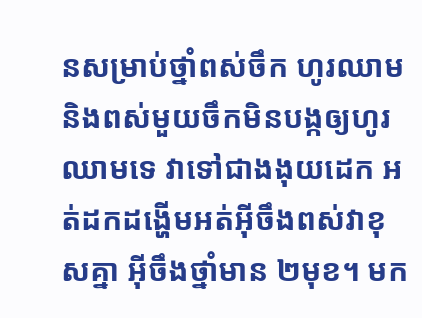នសម្រាប់ថ្នាំពស់ចឹក ហូរឈាម និងពស់មួយចឹកមិនបង្កឲ្យហូរឈាមទេ វាទៅជាងងុយដេក អត់ដកដង្ហើមអត់អ៊ីចឹងពស់វាខុសគ្នា អ៊ីចឹងថ្នាំមាន ២មុខ។ មក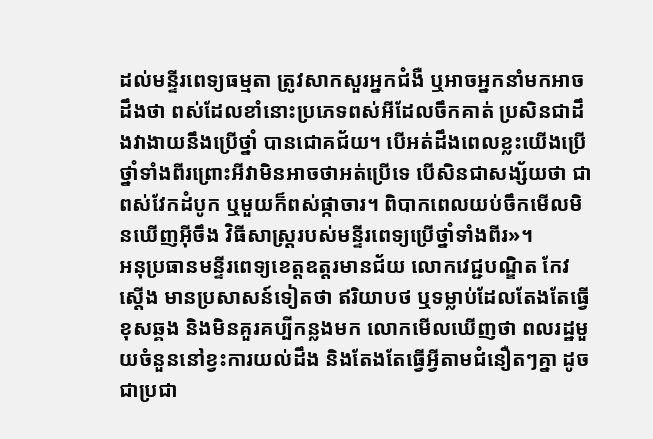ដល់មន្ទីរពេទ្យធម្មតា ត្រូវសាកសួរអ្នកជំងឺ ឬអាចអ្នកនាំមកអាចដឹងថា ពស់ដែលខាំនោះប្រភេទពស់អីដែលចឹកគាត់ ប្រសិនជាដឹងវាងាយនឹងប្រើថ្នាំ បានជោគជ័យ។ បើអត់ដឹងពេលខ្លះយើងប្រើថ្នាំទាំងពីរព្រោះអីវាមិនអាចថាអត់ប្រើទេ បើសិនជាសង្ស័យថា ជាពស់វែកដំបូក ឬមួយក៏ពស់ផ្កាចារ។ ពិបាកពេលយប់ចឹកមើលមិនឃើញអ៊ីចឹង វិធីសាស្ត្ររបស់មន្ទីរពេទ្យប្រើថ្នាំទាំងពីរ»។
អនុប្រធានមន្ទីរពេទ្យខេត្តឧត្ដរមានជ័យ លោកវេជ្ជបណ្ឌិត កែវ ស្ដើង មានប្រសាសន៍ទៀតថា ឥរិយាបថ ឬទម្លាប់ដែលតែងតែធ្វើខុសឆ្គង និងមិនគួរគប្បីកន្លងមក លោកមើលឃើញថា ពលរដ្ឋមួយចំនួននៅខ្វះការយល់ដឹង និងតែងតែធ្វើអ្វីតាមជំនឿតៗគ្នា ដូចជាប្រជា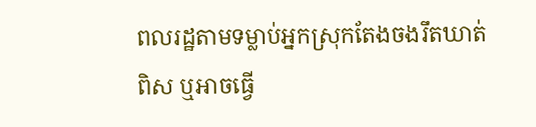ពលរដ្ឋតាមទម្លាប់អ្នកស្រុកតែងចងរឹតឃាត់ពិស ឬអាចធ្វើ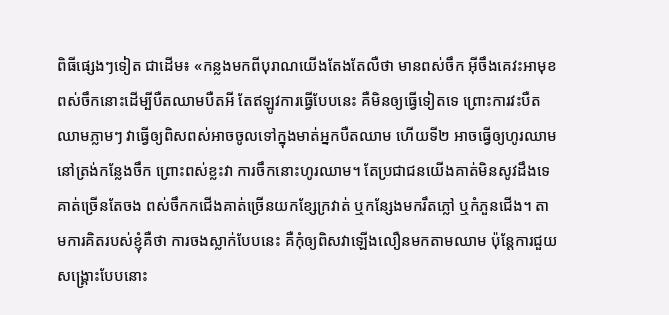ពិធីផ្សេងៗទៀត ជាដើម៖ «កន្លងមកពីបុរាណយើងតែងតែលឺថា មានពស់ចឹក អ៊ីចឹងគេវះអាមុខពស់ចឹកនោះដើម្បីបឺតឈាមបឺតអី តែឥឡូវការធ្វើបែបនេះ គឺមិនឲ្យធ្វើទៀតទេ ព្រោះការវះបឺតឈាមភ្លាមៗ វាធ្វើឲ្យពិសពស់អាចចូលទៅក្នុងមាត់អ្នកបឺតឈាម ហើយទី២ អាចធ្វើឲ្យហូរឈាមនៅត្រង់កន្លែងចឹក ព្រោះពស់ខ្លះវា ការចឹកនោះហូរឈាម។ តែប្រជាជនយើងគាត់មិនសូវដឹងទេ គាត់ច្រើនតែចង ពស់ចឹកកជើងគាត់ច្រើនយកខ្សែក្រវាត់ ឬកន្សែងមករឹតភ្លៅ ឬកំភួនជើង។ តាមការគិតរបស់ខ្ញុំគឺថា ការចងស្លាក់បែបនេះ គឺកុំឲ្យពិសវាឡើងលឿនមកតាមឈាម ប៉ុន្តែការជួយសង្គ្រោះបែបនោះ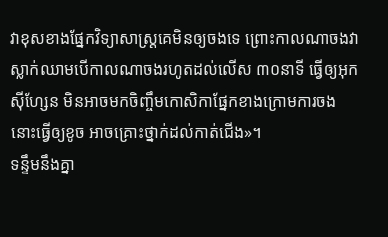វាខុសខាងផ្នែកវិទ្យាសាស្ត្រគេមិនឲ្យចងទេ ព្រោះកាលណាចងវាស្លាក់ឈាមបើកាលណាចងរហូតដល់លើស ៣០នាទី ធ្វើឲ្យអុកស៊ីហ្សែន មិនអាចមកចិញ្ចឹមកោសិកាផ្នែកខាងក្រោមការចងនោះធ្វើឲ្យខូច អាចគ្រោះថ្នាក់ដល់កាត់ជើង»។
ទន្ទឹមនឹងគ្នា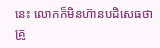នេះ លោកក៏មិនហ៊ានបដិសេធថា គ្រូ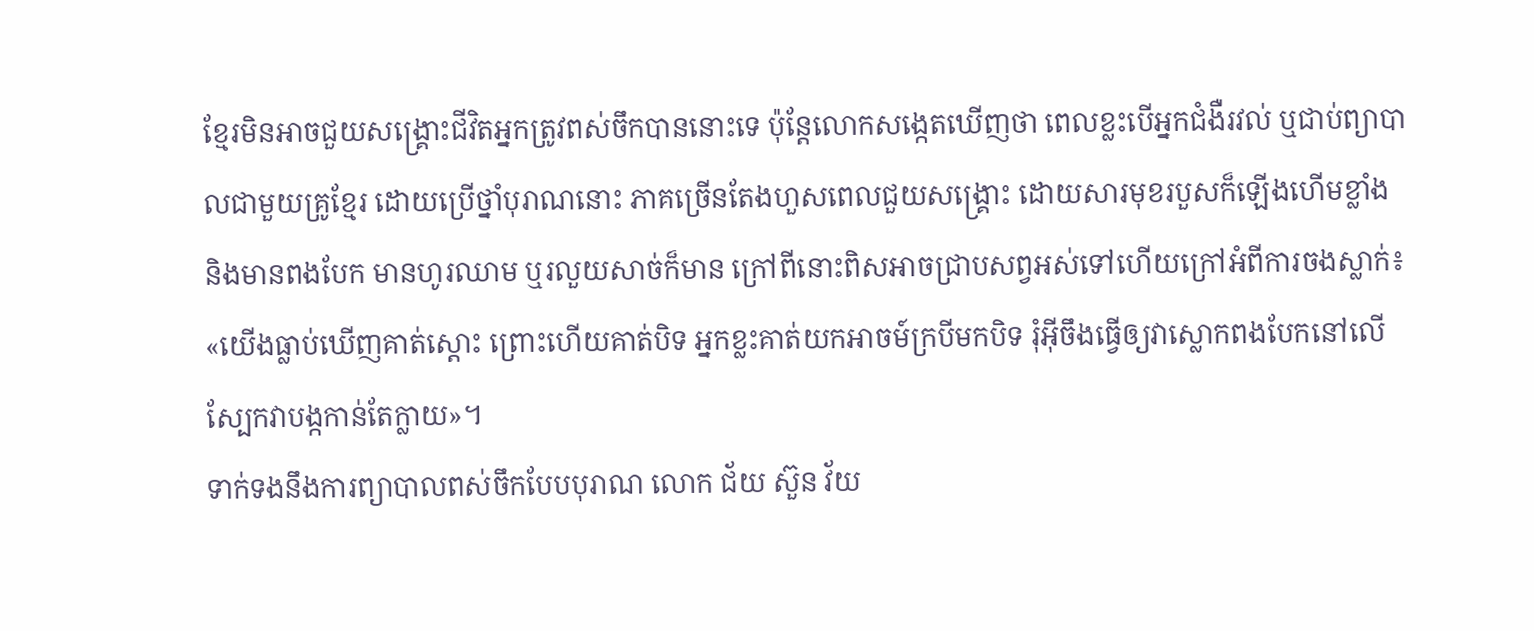ខ្មែរមិនអាចជួយសង្គ្រោះជីវិតអ្នកត្រូវពស់ចឹកបាននោះទេ ប៉ុន្តែលោកសង្កេតឃើញថា ពេលខ្លះបើអ្នកជំងឺរវល់ ឬជាប់ព្យាបាលជាមួយគ្រូខ្មែរ ដោយប្រើថ្នាំបុរាណនោះ ភាគច្រើនតែងហួសពេលជួយសង្គ្រោះ ដោយសារមុខរបួសក៏ឡើងហើមខ្លាំង និងមានពងបែក មានហូរឈាម ឬរលួយសាច់ក៏មាន ក្រៅពីនោះពិសអាចជ្រាបសព្វអស់ទៅហើយក្រៅអំពីការចងស្លាក់៖ «យើងធ្លាប់ឃើញគាត់ស្ដោះ ព្រោះហើយគាត់បិទ អ្នកខ្លះគាត់យកអាចម៍ក្របីមកបិទ រុំអ៊ីចឹងធ្វើឲ្យវាស្លោកពងបែកនៅលើស្បែកវាបង្កកាន់តែក្លាយ»។
ទាក់ទងនឹងការព្យាបាលពស់ចឹកបែបបុរាណ លោក ជ័យ ស៊ួន វ័យ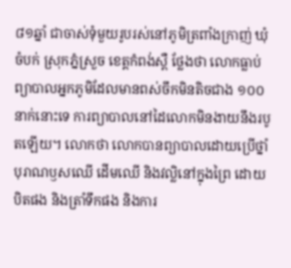៨១ឆ្នាំ ជាចាស់ទុំមួយរូបរស់នៅភូមិត្រពាំងក្រាញ់ ឃុំចំបក់ ស្រុកភ្នំស្រួច ខេត្តកំពង់ស្ពឺ ថ្លែងថា លោកធ្លាប់ព្យាបាលអ្នកភូមិដែលមានពស់ចឹកមិនតិចជាង ១០០នាក់នោះទេ ការព្យាបាលនៅដៃលោកមិនងាយនឹងរបូតឡើយ។ លោកថា លោកបានព្យាបាលដោយប្រើថ្នាំបុរាណឫសឈើ ដើមឈើ និងវល្លិនៅក្នុងព្រៃ ដោយបិតផង និងត្រាំទឹកផង និងការ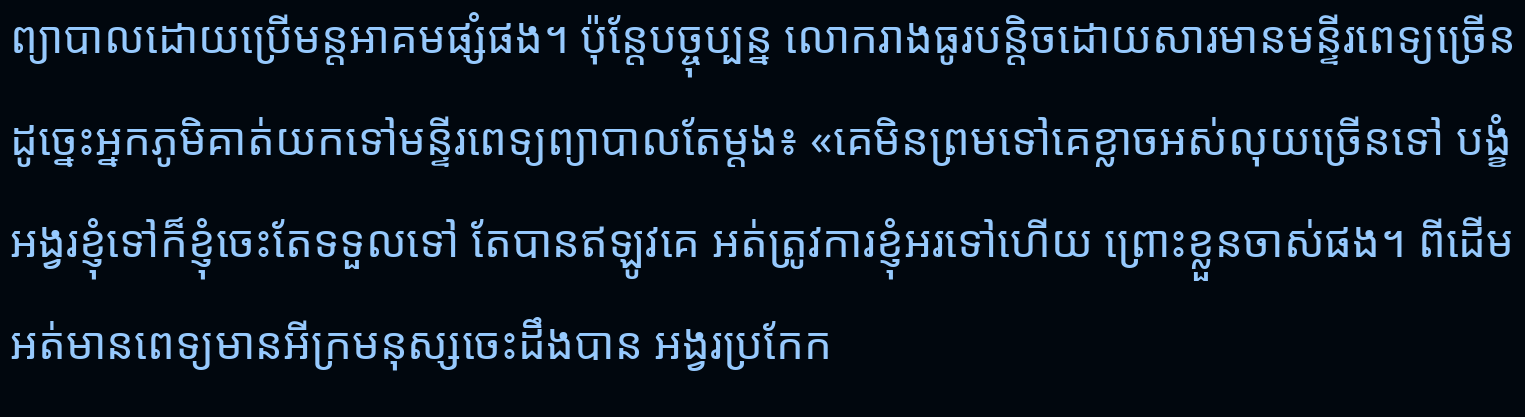ព្យាបាលដោយប្រើមន្តអាគមផ្សំផង។ ប៉ុន្តែបច្ចុប្បន្ន លោករាងធូរបន្តិចដោយសារមានមន្ទីរពេទ្យច្រើន ដូច្នេះអ្នកភូមិគាត់យកទៅមន្ទីរពេទ្យព្យាបាលតែម្ដង៖ «គេមិនព្រមទៅគេខ្លាចអស់លុយច្រើនទៅ បង្ខំអង្វរខ្ញុំទៅក៏ខ្ញុំចេះតែទទួលទៅ តែបានឥឡូវគេ អត់ត្រូវការខ្ញុំអរទៅហើយ ព្រោះខ្លួនចាស់ផង។ ពីដើមអត់មានពេទ្យមានអីក្រមនុស្សចេះដឹងបាន អង្វរប្រកែក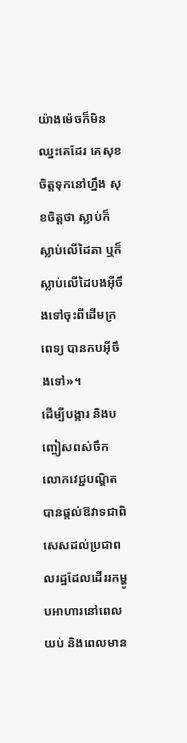យ៉ាងម៉េចក៏មិនឈ្នះគេដែរ គេសុខចិត្តទុកនៅហ្នឹង សុខចិត្តថា ស្លាប់ក៏ស្លាប់លើដៃតា ឬក៏ស្លាប់លើដៃបងអ៊ីចឹងទៅចុះពីដើមក្រពេទ្យ បានកបអ៊ីចឹងទៅ»។
ដើម្បីបង្ការ និងបញ្ចៀសពស់ចឹក លោកវេជ្ជបណ្ឌិតបានផ្ដល់ឱវាទជាពិសេសដល់ប្រជាពលរដ្ឋដែលដើររកម្ហូបអាហារនៅពេលយប់ និងពេលមាន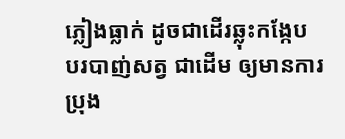ភ្លៀងធ្លាក់ ដូចជាដើរឆ្លុះកង្កែប បរបាញ់សត្វ ជាដើម ឲ្យមានការប្រុង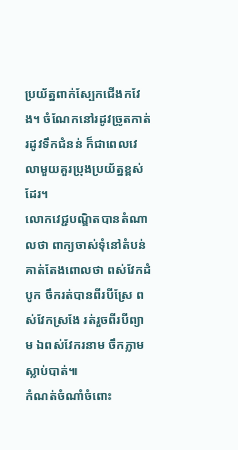ប្រយ័ត្នពាក់ស្បែកជើងកវែង។ ចំណែកនៅរដូវច្រូតកាត់ រដូវទឹកជំនន់ ក៏ជាពេលវេលាមួយគួរប្រុងប្រយ័ត្នខ្ពស់ដែរ។
លោកវេជ្ជបណ្ឌិតបានតំណាលថា ពាក្យចាស់ទុំនៅតំបន់គាត់តែងពោលថា ពស់វែកដំបូក ចឹករត់បានពីរបីស្រែ ពស់វែកស្រងែ រត់រួចពីរបីព្យាម ឯពស់វែករនាម ចឹកភ្លាមស្លាប់បាត់៕
កំណត់ចំណាំចំពោះ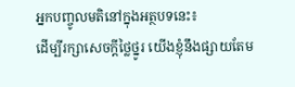អ្នកបញ្ចូលមតិនៅក្នុងអត្ថបទនេះ៖
ដើម្បីរក្សាសេចក្ដីថ្លៃថ្នូរ យើងខ្ញុំនឹងផ្សាយតែម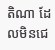តិណា ដែលមិនជេ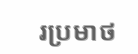រប្រមាថ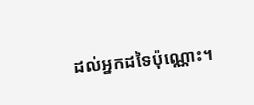ដល់អ្នកដទៃប៉ុណ្ណោះ។